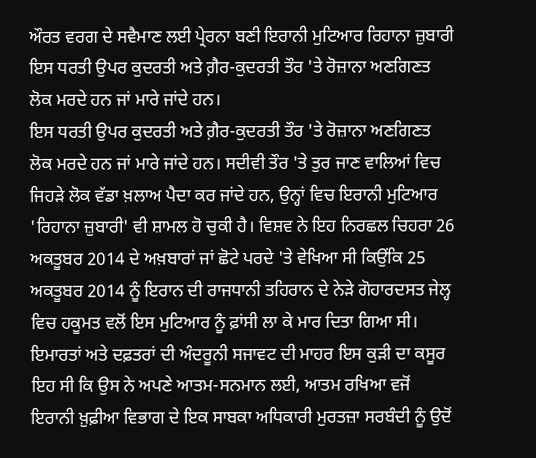ਔਰਤ ਵਰਗ ਦੇ ਸਵੈਮਾਣ ਲਈ ਪ੍ਰੇਰਨਾ ਬਣੀ ਇਰਾਨੀ ਮੁਟਿਆਰ ਰਿਹਾਨਾ ਜ਼ੁਬਾਰੀ
ਇਸ ਧਰਤੀ ਉਪਰ ਕੁਦਰਤੀ ਅਤੇ ਗ਼ੈਰ-ਕੁਦਰਤੀ ਤੌਰ 'ਤੇ ਰੋਜ਼ਾਨਾ ਅਣਗਿਣਤ ਲੋਕ ਮਰਦੇ ਹਨ ਜਾਂ ਮਾਰੇ ਜਾਂਦੇ ਹਨ।
ਇਸ ਧਰਤੀ ਉਪਰ ਕੁਦਰਤੀ ਅਤੇ ਗ਼ੈਰ-ਕੁਦਰਤੀ ਤੌਰ 'ਤੇ ਰੋਜ਼ਾਨਾ ਅਣਗਿਣਤ ਲੋਕ ਮਰਦੇ ਹਨ ਜਾਂ ਮਾਰੇ ਜਾਂਦੇ ਹਨ। ਸਦੀਵੀ ਤੌਰ 'ਤੇ ਤੁਰ ਜਾਣ ਵਾਲਿਆਂ ਵਿਚ ਜਿਹੜੇ ਲੋਕ ਵੱਡਾ ਖ਼ਲਾਅ ਪੈਦਾ ਕਰ ਜਾਂਦੇ ਹਨ, ਉਨ੍ਹਾਂ ਵਿਚ ਇਰਾਨੀ ਮੁਟਿਆਰ 'ਰਿਹਾਨਾ ਜ਼ੁਬਾਰੀ' ਵੀ ਸ਼ਾਮਲ ਹੋ ਚੁਕੀ ਹੈ। ਵਿਸ਼ਵ ਨੇ ਇਹ ਨਿਰਛਲ ਚਿਹਰਾ 26 ਅਕਤੂਬਰ 2014 ਦੇ ਅਖ਼ਬਾਰਾਂ ਜਾਂ ਛੋਟੇ ਪਰਦੇ 'ਤੇ ਵੇਖਿਆ ਸੀ ਕਿਉਂਕਿ 25 ਅਕਤੂਬਰ 2014 ਨੂੰ ਇਰਾਨ ਦੀ ਰਾਜਧਾਨੀ ਤਹਿਰਾਨ ਦੇ ਨੇੜੇ ਗੋਹਾਰਦਸਤ ਜੇਲ੍ਹ ਵਿਚ ਹਕੂਮਤ ਵਲੋਂ ਇਸ ਮੁਟਿਆਰ ਨੂੰ ਫ਼ਾਂਸੀ ਲਾ ਕੇ ਮਾਰ ਦਿਤਾ ਗਿਆ ਸੀ।
ਇਮਾਰਤਾਂ ਅਤੇ ਦਫ਼ਤਰਾਂ ਦੀ ਅੰਦਰੂਨੀ ਸਜਾਵਟ ਦੀ ਮਾਹਰ ਇਸ ਕੁੜੀ ਦਾ ਕਸੂਰ ਇਹ ਸੀ ਕਿ ਉਸ ਨੇ ਅਪਣੇ ਆਤਮ-ਸਨਮਾਨ ਲਈ, ਆਤਮ ਰਖਿਆ ਵਜੋਂ ਇਰਾਨੀ ਖ਼ੁਫ਼ੀਆ ਵਿਭਾਗ ਦੇ ਇਕ ਸਾਬਕਾ ਅਧਿਕਾਰੀ ਮੁਰਤਜ਼ਾ ਸਰਬੰਦੀ ਨੂੰ ਉਦੋਂ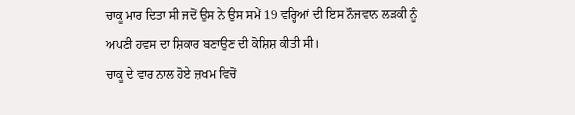ਚਾਕੂ ਮਾਰ ਦਿਤਾ ਸੀ ਜਦੋਂ ਉਸ ਨੇ ਉਸ ਸਮੇਂ 19 ਵਰ੍ਹਿਆਂ ਦੀ ਇਸ ਨੌਜਵਾਨ ਲੜਕੀ ਨੂੰ ਅਪਣੀ ਹਵਸ ਦਾ ਸ਼ਿਕਾਰ ਬਣਾਉਣ ਦੀ ਕੋਸ਼ਿਸ਼ ਕੀਤੀ ਸੀ।
ਚਾਕੂ ਦੇ ਵਾਰ ਨਾਲ ਹੋਏ ਜ਼ਖਮ ਵਿਚੋਂ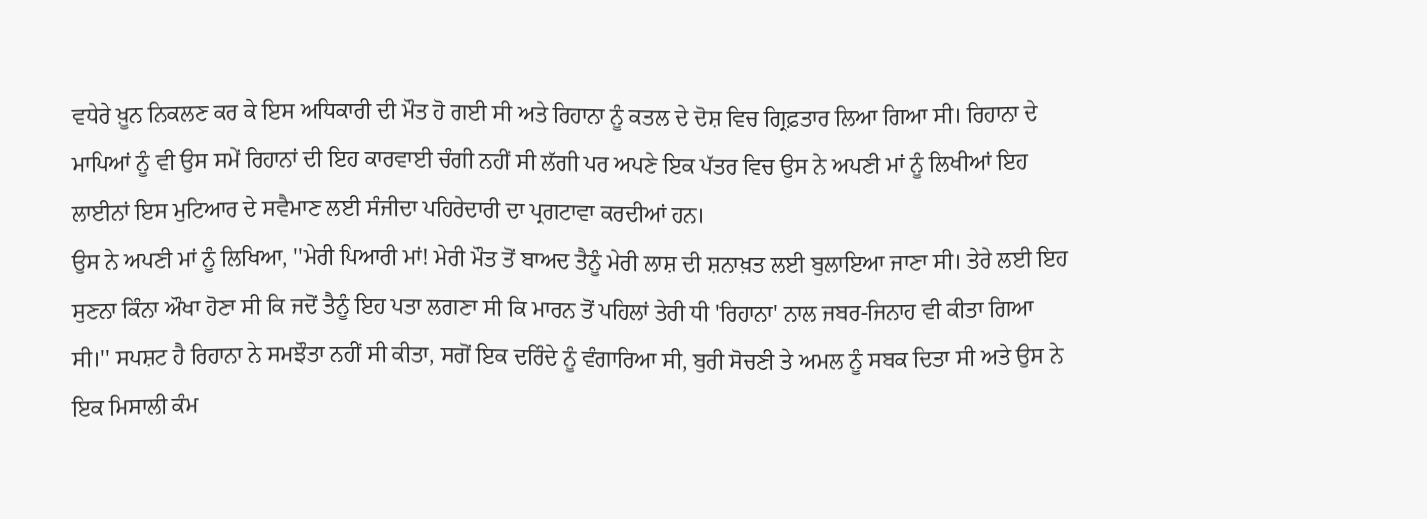ਵਧੇਰੇ ਖ਼ੂਨ ਨਿਕਲਣ ਕਰ ਕੇ ਇਸ ਅਧਿਕਾਰੀ ਦੀ ਮੌਤ ਹੋ ਗਈ ਸੀ ਅਤੇ ਰਿਹਾਨਾ ਨੂੰ ਕਤਲ ਦੇ ਦੋਸ਼ ਵਿਚ ਗ੍ਰਿਫ਼ਤਾਰ ਲਿਆ ਗਿਆ ਸੀ। ਰਿਹਾਨਾ ਦੇ ਮਾਪਿਆਂ ਨੂੰ ਵੀ ਉਸ ਸਮੇਂ ਰਿਹਾਨਾਂ ਦੀ ਇਹ ਕਾਰਵਾਈ ਚੰਗੀ ਨਹੀਂ ਸੀ ਲੱਗੀ ਪਰ ਅਪਣੇ ਇਕ ਪੱਤਰ ਵਿਚ ਉਸ ਨੇ ਅਪਣੀ ਮਾਂ ਨੂੰ ਲਿਖੀਆਂ ਇਹ ਲਾਈਨਾਂ ਇਸ ਮੁਟਿਆਰ ਦੇ ਸਵੈਮਾਣ ਲਈ ਸੰਜੀਦਾ ਪਹਿਰੇਦਾਰੀ ਦਾ ਪ੍ਰਗਟਾਵਾ ਕਰਦੀਆਂ ਹਨ।
ਉਸ ਨੇ ਅਪਣੀ ਮਾਂ ਨੂੰ ਲਿਖਿਆ, ''ਮੇਰੀ ਪਿਆਰੀ ਮਾਂ! ਮੇਰੀ ਮੌਤ ਤੋਂ ਬਾਅਦ ਤੈਨੂੰ ਮੇਰੀ ਲਾਸ਼ ਦੀ ਸ਼ਨਾਖ਼ਤ ਲਈ ਬੁਲਾਇਆ ਜਾਣਾ ਸੀ। ਤੇਰੇ ਲਈ ਇਹ ਸੁਣਨਾ ਕਿੰਨਾ ਔਖਾ ਹੋਣਾ ਸੀ ਕਿ ਜਦੋਂ ਤੈਨੂੰ ਇਹ ਪਤਾ ਲਗਣਾ ਸੀ ਕਿ ਮਾਰਨ ਤੋਂ ਪਹਿਲਾਂ ਤੇਰੀ ਧੀ 'ਰਿਹਾਨਾ' ਨਾਲ ਜਬਰ-ਜਿਨਾਹ ਵੀ ਕੀਤਾ ਗਿਆ ਸੀ।'' ਸਪਸ਼ਟ ਹੈ ਰਿਹਾਨਾ ਨੇ ਸਮਝੌਤਾ ਨਹੀਂ ਸੀ ਕੀਤਾ, ਸਗੋਂ ਇਕ ਦਰਿੰਦੇ ਨੂੰ ਵੰਗਾਰਿਆ ਸੀ, ਬੁਰੀ ਸੋਚਣੀ ਤੇ ਅਮਲ ਨੂੰ ਸਬਕ ਦਿਤਾ ਸੀ ਅਤੇ ਉਸ ਨੇ ਇਕ ਮਿਸਾਲੀ ਕੰਮ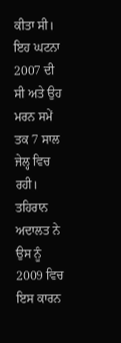ਕੀਤਾ ਸੀ।
ਇਹ ਘਟਨਾ 2007 ਦੀ ਸੀ ਅਤੇ ਉਹ ਮਰਨ ਸਮੇਂ ਤਕ 7 ਸਾਲ ਜੇਲ੍ਹ ਵਿਚ ਰਹੀ। ਤਹਿਰਾਨ ਅਦਾਲਤ ਨੇ ਉਸ ਨੂੰ 2009 ਵਿਚ ਇਸ ਕਾਰਨ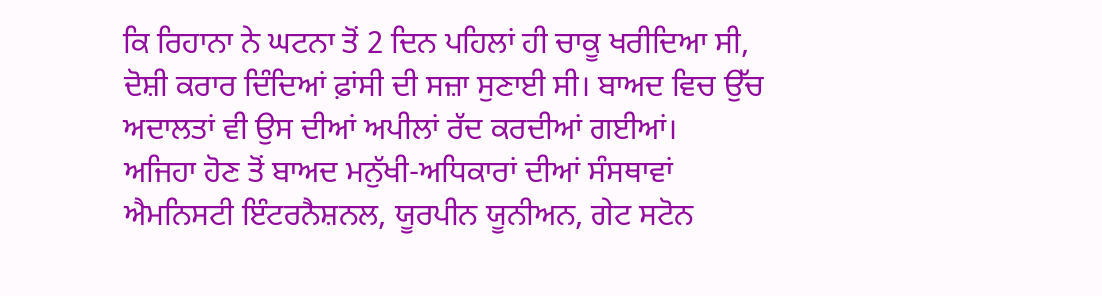ਕਿ ਰਿਹਾਨਾ ਨੇ ਘਟਨਾ ਤੋਂ 2 ਦਿਨ ਪਹਿਲਾਂ ਹੀ ਚਾਕੂ ਖਰੀਦਿਆ ਸੀ, ਦੋਸ਼ੀ ਕਰਾਰ ਦਿੰਦਿਆਂ ਫ਼ਾਂਸੀ ਦੀ ਸਜ਼ਾ ਸੁਣਾਈ ਸੀ। ਬਾਅਦ ਵਿਚ ਉੱਚ ਅਦਾਲਤਾਂ ਵੀ ਉਸ ਦੀਆਂ ਅਪੀਲਾਂ ਰੱਦ ਕਰਦੀਆਂ ਗਈਆਂ।
ਅਜਿਹਾ ਹੋਣ ਤੋਂ ਬਾਅਦ ਮਨੁੱਖੀ-ਅਧਿਕਾਰਾਂ ਦੀਆਂ ਸੰਸਥਾਵਾਂ ਐਮਨਿਸਟੀ ਇੰਟਰਨੈਸ਼ਨਲ, ਯੂਰਪੀਨ ਯੂਨੀਅਨ, ਗੇਟ ਸਟੋਨ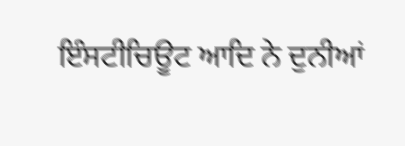ਇੰਸਟੀਚਿਊਟ ਆਦਿ ਨੇ ਦੁਨੀਆਂ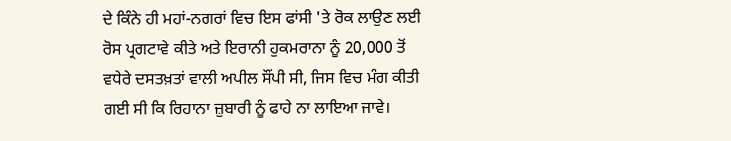ਦੇ ਕਿੰਨੇ ਹੀ ਮਹਾਂ-ਨਗਰਾਂ ਵਿਚ ਇਸ ਫਾਂਸੀ 'ਤੇ ਰੋਕ ਲਾਉਣ ਲਈ ਰੋਸ ਪ੍ਰਗਟਾਵੇ ਕੀਤੇ ਅਤੇ ਇਰਾਨੀ ਹੁਕਮਰਾਨਾ ਨੂੰ 20,000 ਤੋਂ ਵਧੇਰੇ ਦਸਤਖ਼ਤਾਂ ਵਾਲੀ ਅਪੀਲ ਸੌਂਪੀ ਸੀ, ਜਿਸ ਵਿਚ ਮੰਗ ਕੀਤੀ ਗਈ ਸੀ ਕਿ ਰਿਹਾਨਾ ਜ਼ੁਬਾਰੀ ਨੂੰ ਫਾਹੇ ਨਾ ਲਾਇਆ ਜਾਵੇ।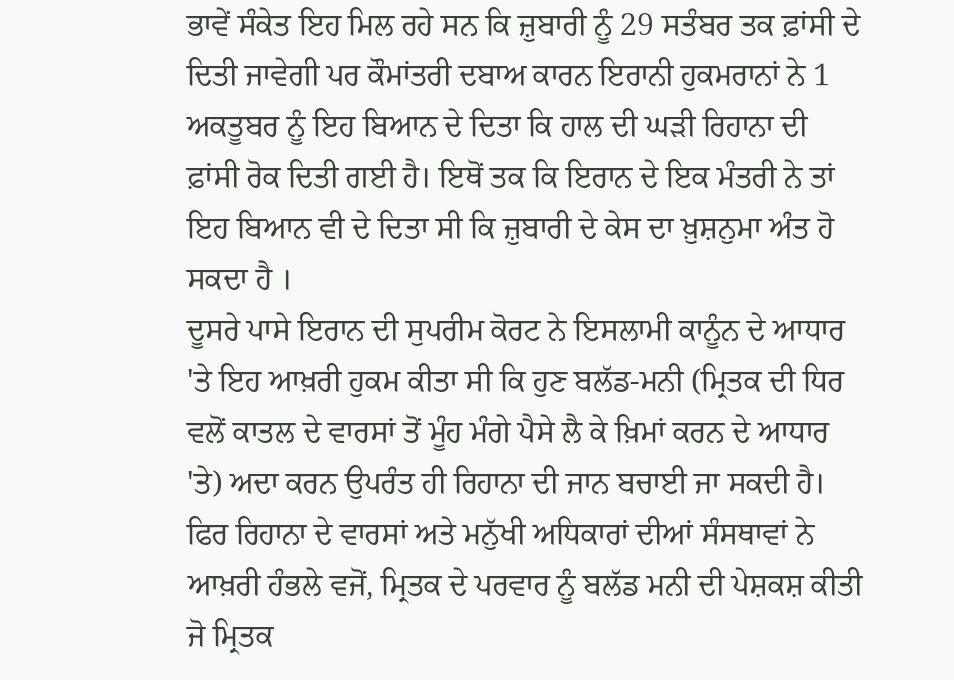ਭਾਵੇਂ ਸੰਕੇਤ ਇਹ ਮਿਲ ਰਹੇ ਸਨ ਕਿ ਜ਼ੁਬਾਰੀ ਨੂੰ 29 ਸਤੰਬਰ ਤਕ ਫ਼ਾਂਸੀ ਦੇ ਦਿਤੀ ਜਾਵੇਗੀ ਪਰ ਕੌਮਾਂਤਰੀ ਦਬਾਅ ਕਾਰਨ ਇਰਾਨੀ ਹੁਕਮਰਾਨਾਂ ਨੇ 1 ਅਕਤੂਬਰ ਨੂੰ ਇਹ ਬਿਆਨ ਦੇ ਦਿਤਾ ਕਿ ਹਾਲ ਦੀ ਘੜੀ ਰਿਹਾਨਾ ਦੀ ਫ਼ਾਂਸੀ ਰੋਕ ਦਿਤੀ ਗਈ ਹੈ। ਇਥੋਂ ਤਕ ਕਿ ਇਰਾਨ ਦੇ ਇਕ ਮੰਤਰੀ ਨੇ ਤਾਂ ਇਹ ਬਿਆਨ ਵੀ ਦੇ ਦਿਤਾ ਸੀ ਕਿ ਜ਼ੁਬਾਰੀ ਦੇ ਕੇਸ ਦਾ ਖ਼ੁਸ਼ਨੁਮਾ ਅੰਤ ਹੋ ਸਕਦਾ ਹੈ ।
ਦੂਸਰੇ ਪਾਸੇ ਇਰਾਨ ਦੀ ਸੁਪਰੀਮ ਕੋਰਟ ਨੇ ਇਸਲਾਮੀ ਕਾਨੂੰਨ ਦੇ ਆਧਾਰ 'ਤੇ ਇਹ ਆਖ਼ਰੀ ਹੁਕਮ ਕੀਤਾ ਸੀ ਕਿ ਹੁਣ ਬਲੱਡ-ਮਨੀ (ਮ੍ਰਿਤਕ ਦੀ ਧਿਰ ਵਲੋਂ ਕਾਤਲ ਦੇ ਵਾਰਸਾਂ ਤੋਂ ਮੂੰਹ ਮੰਗੇ ਪੈਸੇ ਲੈ ਕੇ ਖ਼ਿਮਾਂ ਕਰਨ ਦੇ ਆਧਾਰ 'ਤੇ) ਅਦਾ ਕਰਨ ਉਪਰੰਤ ਹੀ ਰਿਹਾਨਾ ਦੀ ਜਾਨ ਬਚਾਈ ਜਾ ਸਕਦੀ ਹੈ। ਫਿਰ ਰਿਹਾਨਾ ਦੇ ਵਾਰਸਾਂ ਅਤੇ ਮਨੁੱਖੀ ਅਧਿਕਾਰਾਂ ਦੀਆਂ ਸੰਸਥਾਵਾਂ ਨੇ ਆਖ਼ਰੀ ਹੰਭਲੇ ਵਜੋਂ, ਮ੍ਰਿਤਕ ਦੇ ਪਰਵਾਰ ਨੂੰ ਬਲੱਡ ਮਨੀ ਦੀ ਪੇਸ਼ਕਸ਼ ਕੀਤੀ ਜੋ ਮ੍ਰਿਤਕ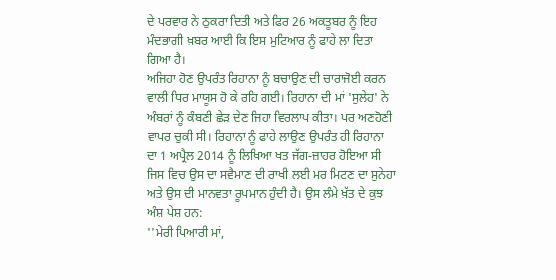ਦੇ ਪਰਵਾਰ ਨੇ ਠੁਕਰਾ ਦਿਤੀ ਅਤੇ ਫਿਰ 26 ਅਕਤੂਬਰ ਨੂੰ ਇਹ ਮੰਦਭਾਗੀ ਖ਼ਬਰ ਆਈ ਕਿ ਇਸ ਮੁਟਿਆਰ ਨੂੰ ਫਾਹੇ ਲਾ ਦਿਤਾ ਗਿਆ ਹੈ।
ਅਜਿਹਾ ਹੋਣ ਉਪਰੰਤ ਰਿਹਾਨਾ ਨੂੰ ਬਚਾਉਣ ਦੀ ਚਾਰਾਜੋਈ ਕਰਨ ਵਾਲੀ ਧਿਰ ਮਾਯੂਸ ਹੋ ਕੇ ਰਹਿ ਗਈ। ਰਿਹਾਨਾ ਦੀ ਮਾਂ 'ਸੁਲੇਹ' ਨੇ ਅੰਬਰਾਂ ਨੂੰ ਕੰਬਣੀ ਛੇੜ ਦੇਣ ਜਿਹਾ ਵਿਰਲਾਪ ਕੀਤਾ। ਪਰ ਅਣਹੋਣੀ ਵਾਪਰ ਚੁਕੀ ਸੀ। ਰਿਹਾਨਾ ਨੂੰ ਫਾਹੇ ਲਾਉਣ ਉਪਰੰਤ ਹੀ ਰਿਹਾਨਾ ਦਾ 1 ਅਪ੍ਰੈਲ 2014 ਨੂੰ ਲਿਖਿਆ ਖਤ ਜੱਗ-ਜ਼ਾਹਰ ਹੋਇਆ ਸੀ ਜਿਸ ਵਿਚ ਉਸ ਦਾ ਸਵੈਮਾਣ ਦੀ ਰਾਖੀ ਲਈ ਮਰ ਮਿਟਣ ਦਾ ਸੁਨੇਹਾ ਅਤੇ ਉਸ ਦੀ ਮਾਨਵਤਾ ਰੂਪਮਾਨ ਹੁੰਦੀ ਹੈ। ਉਸ ਲੰਮੇ ਖ਼ੱਤ ਦੇ ਕੁਝ ਅੰਸ਼ ਪੇਸ਼ ਹਨ:
''ਮੇਰੀ ਪਿਆਰੀ ਮਾਂ,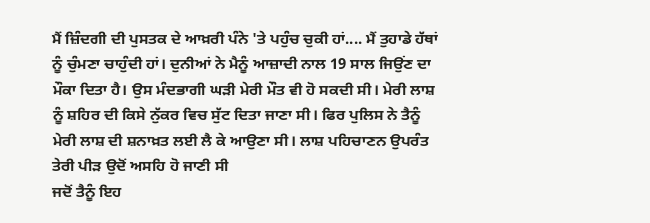ਮੈਂ ਜ਼ਿੰਦਗੀ ਦੀ ਪੁਸਤਕ ਦੇ ਆਖ਼ਰੀ ਪੰਨੇ 'ਤੇ ਪਹੁੰਚ ਚੁਕੀ ਹਾਂ.... ਮੈਂ ਤੁਹਾਡੇ ਹੱਥਾਂ ਨੂੰ ਚੁੰਮਣਾ ਚਾਹੁੰਦੀ ਹਾਂ। ਦੁਨੀਆਂ ਨੇ ਮੈਨੂੰ ਆਜ਼ਾਦੀ ਨਾਲ 19 ਸਾਲ ਜਿਉਂਣ ਦਾ ਮੌਕਾ ਦਿਤਾ ਹੈ। ਉਸ ਮੰਦਭਾਗੀ ਘੜੀ ਮੇਰੀ ਮੌਤ ਵੀ ਹੋ ਸਕਦੀ ਸੀ। ਮੇਰੀ ਲਾਸ਼ ਨੂੰ ਸ਼ਹਿਰ ਦੀ ਕਿਸੇ ਨੁੱਕਰ ਵਿਚ ਸੁੱਟ ਦਿਤਾ ਜਾਣਾ ਸੀ। ਫਿਰ ਪੁਲਿਸ ਨੇ ਤੈਨੂੰ ਮੇਰੀ ਲਾਸ਼ ਦੀ ਸ਼ਨਾਖ਼ਤ ਲਈ ਲੈ ਕੇ ਆਉਣਾ ਸੀ। ਲਾਸ਼ ਪਹਿਚਾਣਨ ਉਪਰੰਤ ਤੇਰੀ ਪੀੜ ਉਦੋਂ ਅਸਹਿ ਹੋ ਜਾਣੀ ਸੀ
ਜਦੋਂ ਤੈਨੂੰ ਇਹ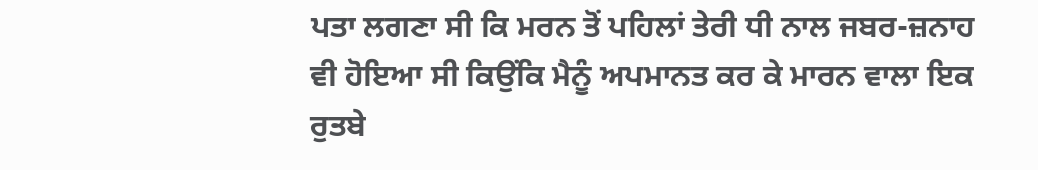ਪਤਾ ਲਗਣਾ ਸੀ ਕਿ ਮਰਨ ਤੋਂ ਪਹਿਲਾਂ ਤੇਰੀ ਧੀ ਨਾਲ ਜਬਰ-ਜ਼ਨਾਹ ਵੀ ਹੋਇਆ ਸੀ ਕਿਉਂਕਿ ਮੈਨੂੰ ਅਪਮਾਨਤ ਕਰ ਕੇ ਮਾਰਨ ਵਾਲਾ ਇਕ ਰੁਤਬੇ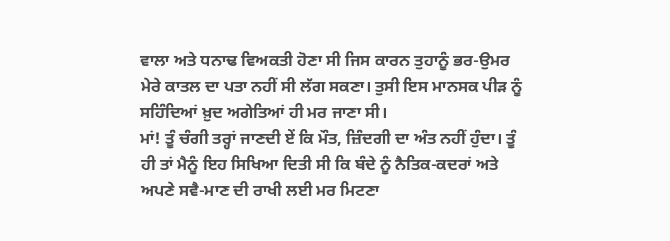ਵਾਲਾ ਅਤੇ ਧਨਾਢ ਵਿਅਕਤੀ ਹੋਣਾ ਸੀ ਜਿਸ ਕਾਰਨ ਤੁਹਾਨੂੰ ਭਰ-ਉਮਰ ਮੇਰੇ ਕਾਤਲ ਦਾ ਪਤਾ ਨਹੀਂ ਸੀ ਲੱਗ ਸਕਣਾ। ਤੁਸੀ ਇਸ ਮਾਨਸਕ ਪੀੜ ਨੂੰ ਸਹਿੰਦਿਆਂ ਖ਼ੁਦ ਅਗੇਤਿਆਂ ਹੀ ਮਰ ਜਾਣਾ ਸੀ।
ਮਾਂ! ਤੂੰ ਚੰਗੀ ਤਰ੍ਹਾਂ ਜਾਣਦੀ ਏਂ ਕਿ ਮੌਤ, ਜ਼ਿੰਦਗੀ ਦਾ ਅੰਤ ਨਹੀਂ ਹੁੰਦਾ। ਤੂੰ ਹੀ ਤਾਂ ਮੈਨੂੰ ਇਹ ਸਿਖਿਆ ਦਿਤੀ ਸੀ ਕਿ ਬੰਦੇ ਨੂੰ ਨੈਤਿਕ-ਕਦਰਾਂ ਅਤੇ ਅਪਣੇ ਸਵੈ-ਮਾਣ ਦੀ ਰਾਖੀ ਲਈ ਮਰ ਮਿਟਣਾ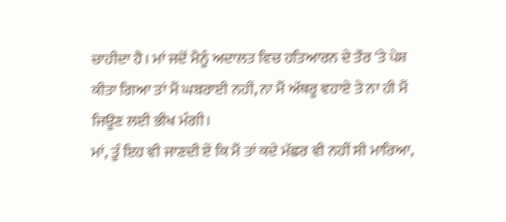ਚਾਹੀਦਾ ਹੈ। ਮਾਂ ਜਦੋਂ ਮੈਨੂੰ ਅਦਾਲਤ ਵਿਚ ਹਤਿਆਰਨ ਦੇ ਤੌਰ 'ਤੇ ਪੇਸ਼ ਕੀਤਾ ਗਿਆ ਤਾਂ ਮੈਂ ਘਬਰਾਈ ਨਹੀਂ, ਨਾ ਮੈਂ ਅੱਥਰੂ ਵਹਾਏ ਤੇ ਨਾ ਹੀ ਮੈਂ ਜਿਊਣ ਲਈ ਭੀਖ ਮੰਗੀ।
ਮਾਂ, ਤੂੰ ਇਹ ਵੀ ਜਾਣਦੀ ਏਂ ਕਿ ਮੈਂ ਤਾਂ ਕਦੇ ਮੱਛਰ ਵੀ ਨਹੀਂ ਸੀ ਮਾਰਿਆ,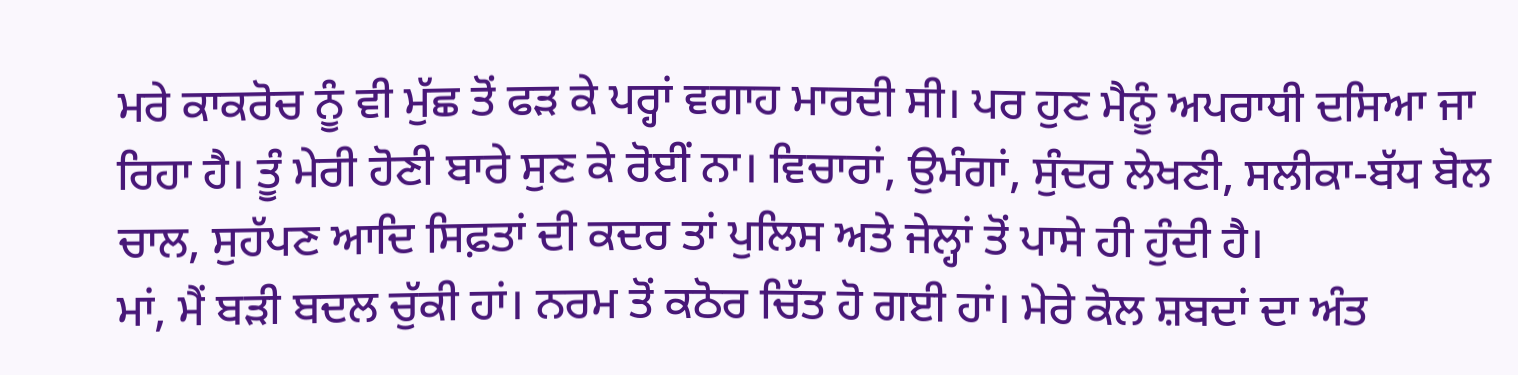ਮਰੇ ਕਾਕਰੋਚ ਨੂੰ ਵੀ ਮੁੱਛ ਤੋਂ ਫੜ ਕੇ ਪਰ੍ਹਾਂ ਵਗਾਹ ਮਾਰਦੀ ਸੀ। ਪਰ ਹੁਣ ਮੈਨੂੰ ਅਪਰਾਧੀ ਦਸਿਆ ਜਾ ਰਿਹਾ ਹੈ। ਤੂੰ ਮੇਰੀ ਹੋਣੀ ਬਾਰੇ ਸੁਣ ਕੇ ਰੋਈਂ ਨਾ। ਵਿਚਾਰਾਂ, ਉਮੰਗਾਂ, ਸੁੰਦਰ ਲੇਖਣੀ, ਸਲੀਕਾ-ਬੱਧ ਬੋਲ ਚਾਲ, ਸੁਹੱਪਣ ਆਦਿ ਸਿਫ਼ਤਾਂ ਦੀ ਕਦਰ ਤਾਂ ਪੁਲਿਸ ਅਤੇ ਜੇਲ੍ਹਾਂ ਤੋਂ ਪਾਸੇ ਹੀ ਹੁੰਦੀ ਹੈ।
ਮਾਂ, ਮੈਂ ਬੜੀ ਬਦਲ ਚੁੱਕੀ ਹਾਂ। ਨਰਮ ਤੋਂ ਕਠੋਰ ਚਿੱਤ ਹੋ ਗਈ ਹਾਂ। ਮੇਰੇ ਕੋਲ ਸ਼ਬਦਾਂ ਦਾ ਅੰਤ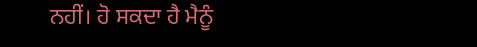ਨਹੀਂ। ਹੋ ਸਕਦਾ ਹੈ ਮੈਨੂੰ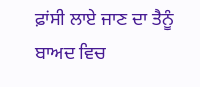ਫ਼ਾਂਸੀ ਲਾਏ ਜਾਣ ਦਾ ਤੈਨੂੰ ਬਾਅਦ ਵਿਚ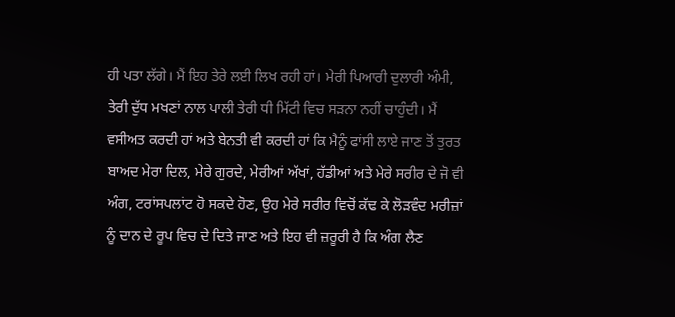ਹੀ ਪਤਾ ਲੱਗੇ। ਮੈਂ ਇਹ ਤੇਰੇ ਲਈ ਲਿਖ ਰਹੀ ਹਾਂ। ਮੇਰੀ ਪਿਆਰੀ ਦੁਲਾਰੀ ਅੰਮੀ, ਤੇਰੀ ਦੁੱਧ ਮਖਣਾਂ ਨਾਲ ਪਾਲੀ ਤੇਰੀ ਧੀ ਮਿੱਟੀ ਵਿਚ ਸੜਨਾ ਨਹੀਂ ਚਾਹੁੰਦੀ। ਮੈਂ ਵਸੀਅਤ ਕਰਦੀ ਹਾਂ ਅਤੇ ਬੇਨਤੀ ਵੀ ਕਰਦੀ ਹਾਂ ਕਿ ਮੈਨੂੰ ਫਾਂਸੀ ਲਾਏ ਜਾਣ ਤੋਂ ਤੁਰਤ ਬਾਅਦ ਮੇਰਾ ਦਿਲ, ਮੇਰੇ ਗੁਰਦੇ, ਮੇਰੀਆਂ ਅੱਖਾਂ, ਹੱਡੀਆਂ ਅਤੇ ਮੇਰੇ ਸਰੀਰ ਦੇ ਜੋ ਵੀ ਅੰਗ, ਟਰਾਂਸਪਲਾਂਟ ਹੋ ਸਕਦੇ ਹੋਣ, ਉਹ ਮੇਰੇ ਸਰੀਰ ਵਿਚੋਂ ਕੱਢ ਕੇ ਲੋੜਵੰਦ ਮਰੀਜ਼ਾਂ ਨੂੰ ਦਾਨ ਦੇ ਰੂਪ ਵਿਚ ਦੇ ਦਿਤੇ ਜਾਣ ਅਤੇ ਇਹ ਵੀ ਜ਼ਰੂਰੀ ਹੈ ਕਿ ਅੰਗ ਲੈਣ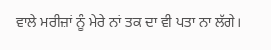ਵਾਲੇ ਮਰੀਜ਼ਾਂ ਨੂੰ ਮੇਰੇ ਨਾਂ ਤਕ ਦਾ ਵੀ ਪਤਾ ਨਾ ਲੱਗੇ।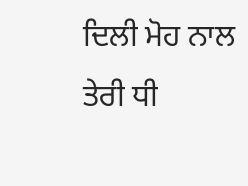ਦਿਲੀ ਮੋਹ ਨਾਲ ਤੇਰੀ ਧੀ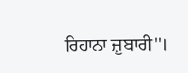ਰਿਹਾਨਾ ਜ਼ੁਬਾਰੀ''।